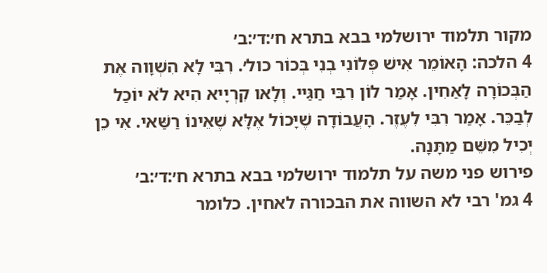מקור תלמוד ירושלמי בבא בתרא ח׳:ד׳:ב׳
4 הלכה: הָאוֹמֵר אִישׁ פְּלוֹנִי בְנִי בְּכוֹר כול׳. רִבִּי לָא הִשְׁוָוה אֶת הַבְּכוֹרָה לָאַחִין. אָמַר לוֹן רִבִּי חַגַּיי. וְלָאו קִרְיָיא הִיא לֹא יוֹכַל לְבַכֵּר. אָמַר רִבִּי לִעֶזֶר. הָעֲבוֹדָה שֶׁיָּכוֹל אֶלָּא שֶׁאֵינוֹ רַשַּׁאי. אִי כֵן יְכִיל מִשֵּׁם מַתָּנָה.
פירוש פני משה על תלמוד ירושלמי בבא בתרא ח׳:ד׳:ב׳
4 גמ' רבי לא השווה את הבכורה לאחין. כלומר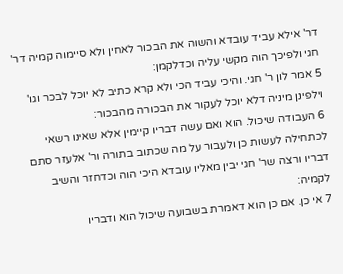דר' אילא עביד עובדא והשוה את הבכור לאחין ולא סיימוה קמיה דר' חגי ולפיכך הוה מקשי עליה וכדלקמן:
5 אמר לון ר' חגי. והיכי עביד הכי ולא קרא כתיב לא יוכל לבכר וגו' וילפינן מיניה דלא יוכל לעקור את הבכורה מהבכור:
6 העבודה שיכול. הוא ואם עשה דבריו קיימין אלא שאינו רשאי לכתחילה לעשות כן ולעבור על מה שכתוב בתורה ור' אלעזר סתם דבריו ורצה שר' חגי יבין מאליו עובדא היכי הוה וכדחזר והשיב לקמיה:
7 אי כן. אם כן הוא דאמרת בשבועה שיכול הוא ודבריו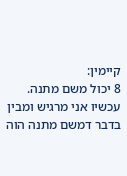קיימין:
8 יכול משם מתנה. עכשיו אני מרגיש ומבין בדבר דמשם מתנה הוה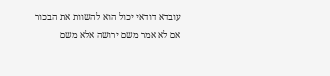עובדא דודאי יכול הוא להשוות את הבכור אם לא אמר משם ירושה אלא משם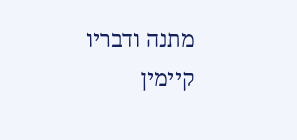מתנה ודבריו קיימין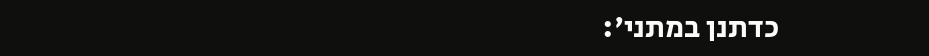כדתנן במתני':